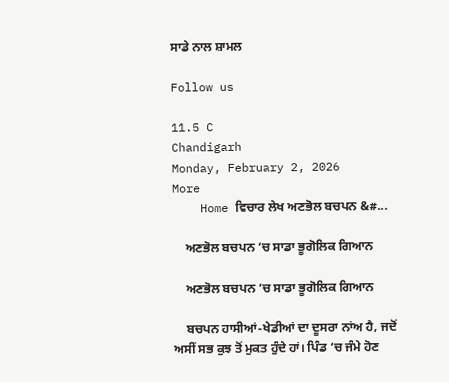ਸਾਡੇ ਨਾਲ ਸ਼ਾਮਲ

Follow us

11.5 C
Chandigarh
Monday, February 2, 2026
More
    Home ਵਿਚਾਰ ਲੇਖ ਅਣਭੋਲ ਬਚਪਨ &#...

    ਅਣਭੋਲ ਬਚਪਨ ‘ਚ ਸਾਡਾ ਭੂਗੋਲਿਕ ਗਿਆਨ

    ਅਣਭੋਲ ਬਚਪਨ ‘ਚ ਸਾਡਾ ਭੂਗੋਲਿਕ ਗਿਆਨ

    ਬਚਪਨ ਹਾਸੀਆਂ-ਖੇਡੀਆਂ ਦਾ ਦੂਸਰਾ ਨਾਂਅ ਹੈ, ਜਦੋਂ ਅਸੀਂ ਸਭ ਕੁਝ ਤੋਂ ਮੁਕਤ ਹੁੰਦੇ ਹਾਂ। ਪਿੰਡ ‘ਚ ਜੰਮੇ ਹੋਣ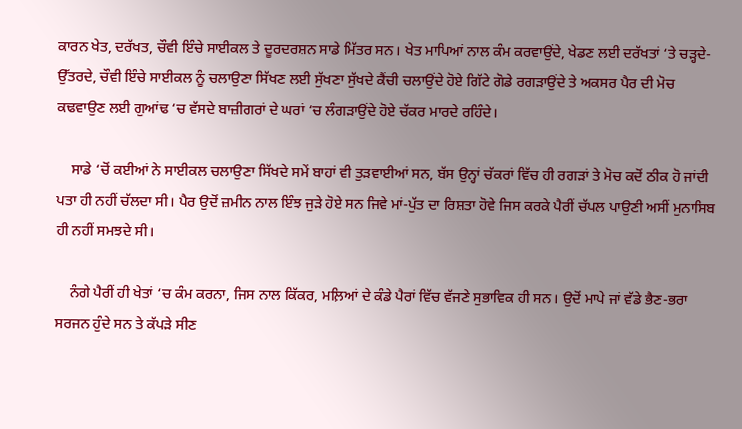ਕਾਰਨ ਖੇਤ, ਦਰੱਖਤ, ਚੌਵੀ ਇੰਚੇ ਸਾਈਕਲ ਤੇ ਦੂਰਦਰਸ਼ਨ ਸਾਡੇ ਮਿੱਤਰ ਸਨ। ਖੇਤ ਮਾਪਿਆਂ ਨਾਲ ਕੰਮ ਕਰਵਾਉਂਦੇ, ਖੇਡਣ ਲਈ ਦਰੱਖਤਾਂ ‘ਤੇ ਚੜ੍ਹਦੇ-ਉੱਤਰਦੇ, ਚੌਵੀ ਇੰਚੇ ਸਾਈਕਲ ਨੂੰ ਚਲਾਉਣਾ ਸਿੱਖਣ ਲਈ ਸੁੱਖਣਾ ਸੁੱਖਦੇ ਕੈਂਚੀ ਚਲਾਉਂਦੇ ਹੋਏ ਗਿੱਟੇ ਗੋਡੇ ਰਗੜਾਉਂਦੇ ਤੇ ਅਕਸਰ ਪੈਰ ਦੀ ਮੋਚ ਕਢਵਾਉਣ ਲਈ ਗੁਆਂਢ ‘ਚ ਵੱਸਦੇ ਬਾਜ਼ੀਗਰਾਂ ਦੇ ਘਰਾਂ ‘ਚ ਲੰਗੜਾਉਂਦੇ ਹੋਏ ਚੱਕਰ ਮਾਰਦੇ ਰਹਿੰਦੇ।

    ਸਾਡੇ ‘ਚੋਂ ਕਈਆਂ ਨੇ ਸਾਈਕਲ ਚਲਾਉਣਾ ਸਿੱਖਦੇ ਸਮੇਂ ਬਾਹਾਂ ਵੀ ਤੁੜਵਾਈਆਂ ਸਨ, ਬੱਸ ਉਨ੍ਹਾਂ ਚੱਕਰਾਂ ਵਿੱਚ ਹੀ ਰਗੜਾਂ ਤੇ ਮੋਚ ਕਦੋਂ ਠੀਕ ਹੋ ਜਾਂਦੀ ਪਤਾ ਹੀ ਨਹੀਂ ਚੱਲਦਾ ਸੀ। ਪੈਰ ਉਦੋਂ ਜ਼ਮੀਨ ਨਾਲ ਇੰਝ ਜੁੜੇ ਹੋਏ ਸਨ ਜਿਵੇ ਮਾਂ-ਪੁੱਤ ਦਾ ਰਿਸ਼ਤਾ ਹੋਵੇ ਜਿਸ ਕਰਕੇ ਪੈਰੀਂ ਚੱਪਲ ਪਾਉਣੀ ਅਸੀਂ ਮੁਨਾਸਿਬ ਹੀ ਨਹੀਂ ਸਮਝਦੇ ਸੀ।

    ਨੰਗੇ ਪੈਰੀਂ ਹੀ ਖੇਤਾਂ ‘ਚ ਕੰਮ ਕਰਨਾ, ਜਿਸ ਨਾਲ ਕਿੱਕਰ, ਮਲ਼ਿਆਂ ਦੇ ਕੰਡੇ ਪੈਰਾਂ ਵਿੱਚ ਵੱਜਣੇ ਸੁਭਾਵਿਕ ਹੀ ਸਨ। ਉਦੋਂ ਮਾਪੇ ਜਾਂ ਵੱਡੇ ਭੈਣ-ਭਰਾ ਸਰਜਨ ਹੁੰਦੇ ਸਨ ਤੇ ਕੱਪੜੇ ਸੀਣ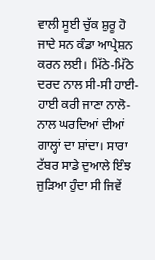ਵਾਲੀ ਸੂਈ ਚੁੱਕ ਸ਼ੁਰੂ ਹੋ ਜਾਦੇ ਸਨ ਕੰਡਾ ਆਪ੍ਰੇਸ਼ਨ ਕਰਨ ਲਈ। ਮਿੱਠੇ-ਮਿੱਠੇ ਦਰਦ ਨਾਲ ਸੀ-ਸੀ ਹਾਈ-ਹਾਈ ਕਰੀ ਜਾਣਾ ਨਾਲੋ-ਨਾਲ ਘਰਦਿਆਂ ਦੀਆਂ ਗਾਲ੍ਹਾਂ ਦਾ ਸ਼ਾਂਦਾ। ਸਾਰਾ ਟੱਬਰ ਸਾਡੇ ਦੁਆਲੇ ਇੰਝ ਜੁੜਿਆ ਹੁੰਦਾ ਸੀ ਜਿਵੇਂ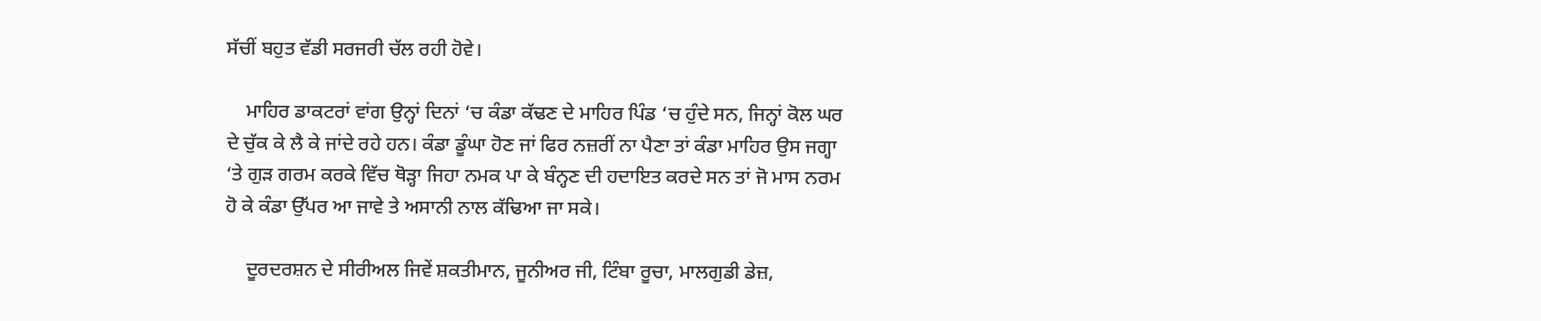ਸੱਚੀਂ ਬਹੁਤ ਵੱਡੀ ਸਰਜਰੀ ਚੱਲ ਰਹੀ ਹੋਵੇ।

    ਮਾਹਿਰ ਡਾਕਟਰਾਂ ਵਾਂਗ ਉਨ੍ਹਾਂ ਦਿਨਾਂ ‘ਚ ਕੰਡਾ ਕੱਢਣ ਦੇ ਮਾਹਿਰ ਪਿੰਡ ‘ਚ ਹੁੰਦੇ ਸਨ, ਜਿਨ੍ਹਾਂ ਕੋਲ ਘਰ ਦੇ ਚੁੱਕ ਕੇ ਲੈ ਕੇ ਜਾਂਦੇ ਰਹੇ ਹਨ। ਕੰਡਾ ਡੂੰਘਾ ਹੋਣ ਜਾਂ ਫਿਰ ਨਜ਼ਰੀਂ ਨਾ ਪੈਣਾ ਤਾਂ ਕੰਡਾ ਮਾਹਿਰ ਉਸ ਜਗ੍ਹਾ ‘ਤੇ ਗੁੜ ਗਰਮ ਕਰਕੇ ਵਿੱਚ ਥੋੜ੍ਹਾ ਜਿਹਾ ਨਮਕ ਪਾ ਕੇ ਬੰਨ੍ਹਣ ਦੀ ਹਦਾਇਤ ਕਰਦੇ ਸਨ ਤਾਂ ਜੋ ਮਾਸ ਨਰਮ ਹੋ ਕੇ ਕੰਡਾ ਉੱਪਰ ਆ ਜਾਵੇ ਤੇ ਅਸਾਨੀ ਨਾਲ ਕੱਢਿਆ ਜਾ ਸਕੇ।

    ਦੂਰਦਰਸ਼ਨ ਦੇ ਸੀਰੀਅਲ ਜਿਵੇਂ ਸ਼ਕਤੀਮਾਨ, ਜੂਨੀਅਰ ਜੀ, ਟਿੰਬਾ ਰੂਚਾ, ਮਾਲਗੁਡੀ ਡੇਜ਼,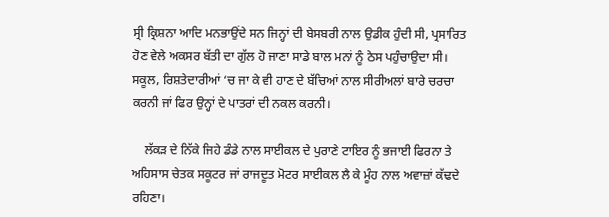ਸ੍ਰੀ ਕ੍ਰਿਸ਼ਨਾ ਆਦਿ ਮਨਭਾਉਂਦੇ ਸਨ ਜਿਨ੍ਹਾਂ ਦੀ ਬੇਸਬਰੀ ਨਾਲ ਉਡੀਕ ਹੁੰਦੀ ਸੀ, ਪ੍ਰਸਾਰਿਤ ਹੋਣ ਵੇਲੇ ਅਕਸਰ ਬੱਤੀ ਦਾ ਗੁੱਲ ਹੋ ਜਾਣਾ ਸਾਡੇ ਬਾਲ ਮਨਾਂ ਨੂੰ ਠੇਸ ਪਹੁੰਚਾਉਦਾ ਸੀ। ਸਕੂਲ, ਰਿਸ਼ਤੇਦਾਰੀਆਂ ‘ਚ ਜਾ ਕੇ ਵੀ ਹਾਣ ਦੇ ਬੱਚਿਆਂ ਨਾਲ ਸੀਰੀਅਲਾਂ ਬਾਰੇ ਚਰਚਾ ਕਰਨੀ ਜਾਂ ਫਿਰ ਉਨ੍ਹਾਂ ਦੇ ਪਾਤਰਾਂ ਦੀ ਨਕਲ ਕਰਨੀ।

    ਲੱਕੜ ਦੇ ਨਿੱਕੇ ਜਿਹੇ ਡੰਡੇ ਨਾਲ ਸਾਈਕਲ ਦੇ ਪੁਰਾਣੇ ਟਾਇਰ ਨੂੰ ਭਜਾਈ ਫਿਰਨਾ ਤੇ ਅਹਿਸਾਸ ਚੇਤਕ ਸਕੂਟਰ ਜਾਂ ਰਾਜਦੂਤ ਮੋਟਰ ਸਾਈਕਲ ਲੈ ਕੇ ਮੂੰਹ ਨਾਲ ਅਵਾਜ਼ਾਂ ਕੱਢਦੇ ਰਹਿਣਾ।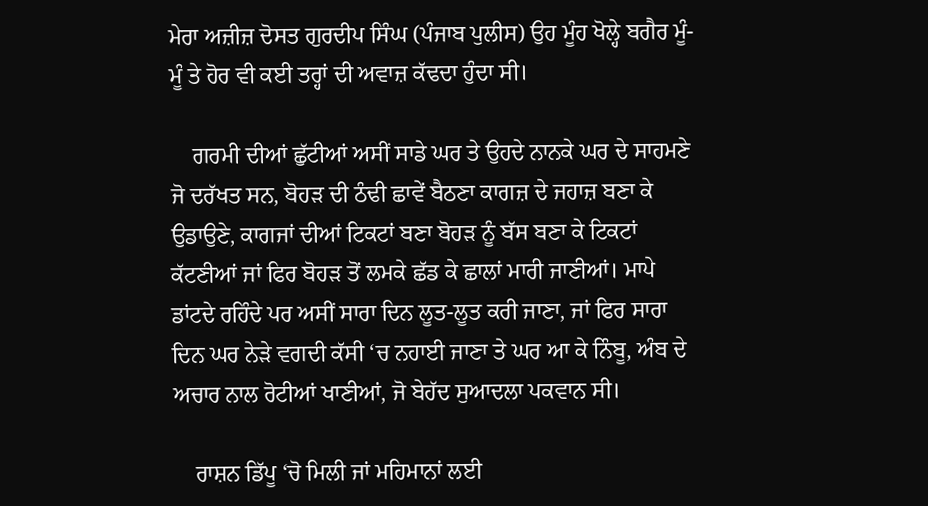ਮੇਰਾ ਅਜ਼ੀਜ਼ ਦੋਸਤ ਗੁਰਦੀਪ ਸਿੰਘ (ਪੰਜਾਬ ਪੁਲੀਸ) ਉਹ ਮੂੰਹ ਖੋਲ੍ਹੇ ਬਗੈਰ ਮੂੰ-ਮੂੰ ਤੇ ਹੋਰ ਵੀ ਕਈ ਤਰ੍ਹਾਂ ਦੀ ਅਵਾਜ਼ ਕੱਢਦਾ ਹੁੰਦਾ ਸੀ।

    ਗਰਮੀ ਦੀਆਂ ਛੁੱਟੀਆਂ ਅਸੀਂ ਸਾਡੇ ਘਰ ਤੇ ਉਹਦੇ ਨਾਨਕੇ ਘਰ ਦੇ ਸਾਹਮਣੇ ਜੋ ਦਰੱਖਤ ਸਨ, ਬੋਹੜ ਦੀ ਠੰਢੀ ਛਾਵੇਂ ਬੈਠਣਾ ਕਾਗਜ਼ ਦੇ ਜਹਾਜ਼ ਬਣਾ ਕੇ ਉਡਾਉਣੇ, ਕਾਗਜਾਂ ਦੀਆਂ ਟਿਕਟਾਂ ਬਣਾ ਬੋਹੜ ਨੂੰ ਬੱਸ ਬਣਾ ਕੇ ਟਿਕਟਾਂ ਕੱਟਣੀਆਂ ਜਾਂ ਫਿਰ ਬੋਹੜ ਤੋਂ ਲਮਕੇ ਛੱਡ ਕੇ ਛਾਲਾਂ ਮਾਰੀ ਜਾਣੀਆਂ। ਮਾਪੇ ਡਾਂਟਦੇ ਰਹਿੰਦੇ ਪਰ ਅਸੀਂ ਸਾਰਾ ਦਿਨ ਲੂਤ-ਲੂਤ ਕਰੀ ਜਾਣਾ, ਜਾਂ ਫਿਰ ਸਾਰਾ ਦਿਨ ਘਰ ਨੇੜੇ ਵਗਦੀ ਕੱਸੀ ‘ਚ ਨਹਾਈ ਜਾਣਾ ਤੇ ਘਰ ਆ ਕੇ ਨਿੰਬੂ, ਅੰਬ ਦੇ ਅਚਾਰ ਨਾਲ ਰੋਟੀਆਂ ਖਾਣੀਆਂ, ਜੋ ਬੇਹੱਦ ਸੁਆਦਲਾ ਪਕਵਾਨ ਸੀ।

    ਰਾਸ਼ਨ ਡਿੱਪੂ ‘ਚੋ ਮਿਲੀ ਜਾਂ ਮਹਿਮਾਨਾਂ ਲਈ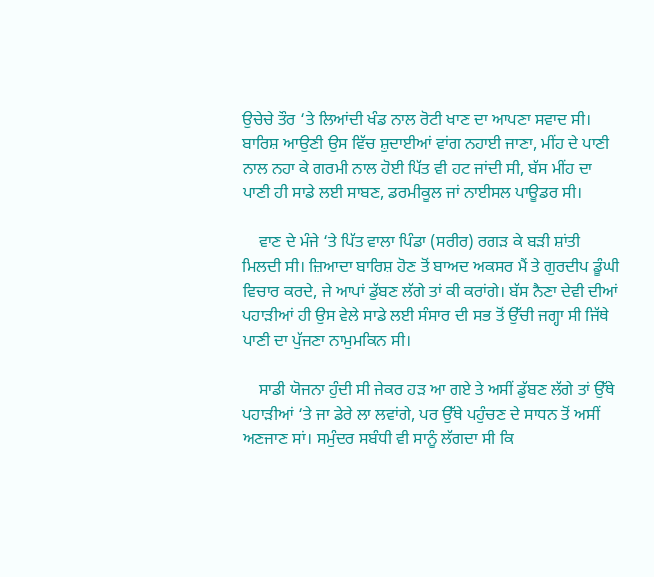ਉਚੇਚੇ ਤੌਰ ‘ਤੇ ਲਿਆਂਦੀ ਖੰਡ ਨਾਲ ਰੋਟੀ ਖਾਣ ਦਾ ਆਪਣਾ ਸਵਾਦ ਸੀ। ਬਾਰਿਸ਼ ਆਉਣੀ ਉਸ ਵਿੱਚ ਸ਼ੁਦਾਈਆਂ ਵਾਂਗ ਨਹਾਈ ਜਾਣਾ, ਮੀਂਹ ਦੇ ਪਾਣੀ ਨਾਲ ਨਹਾ ਕੇ ਗਰਮੀ ਨਾਲ ਹੋਈ ਪਿੱਤ ਵੀ ਹਟ ਜਾਂਦੀ ਸੀ, ਬੱਸ ਮੀਂਹ ਦਾ ਪਾਣੀ ਹੀ ਸਾਡੇ ਲਈ ਸਾਬਣ, ਡਰਮੀਕੂਲ ਜਾਂ ਨਾਈਸਲ ਪਾਊਡਰ ਸੀ।

    ਵਾਣ ਦੇ ਮੰਜੇ ‘ਤੇ ਪਿੱਤ ਵਾਲਾ ਪਿੰਡਾ (ਸਰੀਰ) ਰਗੜ ਕੇ ਬੜੀ ਸ਼ਾਂਤੀ ਮਿਲਦੀ ਸੀ। ਜ਼ਿਆਦਾ ਬਾਰਿਸ਼ ਹੋਣ ਤੋਂ ਬਾਅਦ ਅਕਸਰ ਮੈਂ ਤੇ ਗੁਰਦੀਪ ਡੂੰਘੀ ਵਿਚਾਰ ਕਰਦੇ, ਜੇ ਆਪਾਂ ਡੁੱਬਣ ਲੱਗੇ ਤਾਂ ਕੀ ਕਰਾਂਗੇ। ਬੱਸ ਨੈਣਾ ਦੇਵੀ ਦੀਆਂ ਪਹਾੜੀਆਂ ਹੀ ਉਸ ਵੇਲੇ ਸਾਡੇ ਲਈ ਸੰਸਾਰ ਦੀ ਸਭ ਤੋਂ ਉੱਚੀ ਜਗ੍ਹਾ ਸੀ ਜਿੱਥੇ ਪਾਣੀ ਦਾ ਪੁੱਜਣਾ ਨਾਮੁਮਕਿਨ ਸੀ।

    ਸਾਡੀ ਯੋਜਨਾ ਹੁੰਦੀ ਸੀ ਜੇਕਰ ਹੜ ਆ ਗਏ ਤੇ ਅਸੀਂ ਡੁੱਬਣ ਲੱਗੇ ਤਾਂ ਉੱਥੇ ਪਹਾੜੀਆਂ ‘ਤੇ ਜਾ ਡੇਰੇ ਲਾ ਲਵਾਂਗੇ, ਪਰ ਉੱਥੇ ਪਹੁੰਚਣ ਦੇ ਸਾਧਨ ਤੋਂ ਅਸੀਂ ਅਣਜਾਣ ਸਾਂ। ਸਮੁੰਦਰ ਸਬੰਧੀ ਵੀ ਸਾਨੂੰ ਲੱਗਦਾ ਸੀ ਕਿ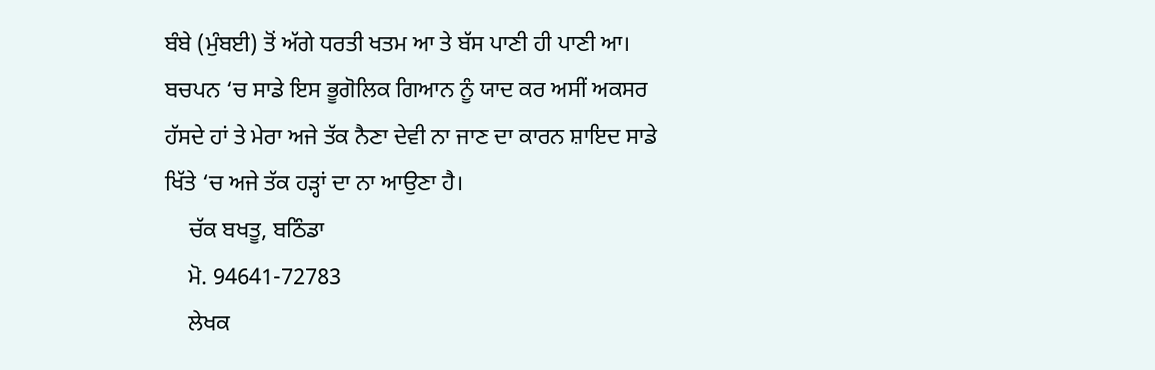ਬੰਬੇ (ਮੁੰਬਈ) ਤੋਂ ਅੱਗੇ ਧਰਤੀ ਖਤਮ ਆ ਤੇ ਬੱਸ ਪਾਣੀ ਹੀ ਪਾਣੀ ਆ। ਬਚਪਨ ‘ਚ ਸਾਡੇ ਇਸ ਭੂਗੋਲਿਕ ਗਿਆਨ ਨੂੰ ਯਾਦ ਕਰ ਅਸੀਂ ਅਕਸਰ ਹੱਸਦੇ ਹਾਂ ਤੇ ਮੇਰਾ ਅਜੇ ਤੱਕ ਨੈਣਾ ਦੇਵੀ ਨਾ ਜਾਣ ਦਾ ਕਾਰਨ ਸ਼ਾਇਦ ਸਾਡੇ ਖਿੱਤੇ ‘ਚ ਅਜੇ ਤੱਕ ਹੜ੍ਹਾਂ ਦਾ ਨਾ ਆਉਣਾ ਹੈ।
    ਚੱਕ ਬਖਤੂ, ਬਠਿੰਡਾ
    ਮੋ. 94641-72783
    ਲੇਖਕ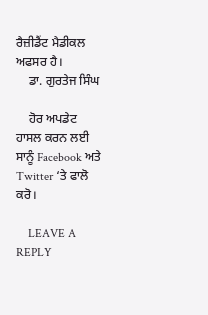ਰੈਜ਼ੀਡੈਂਟ ਮੈਡੀਕਲ ਅਫਸਰ ਹੈ।
    ਡਾ. ਗੁਰਤੇਜ ਸਿੰਘ

    ਹੋਰ ਅਪਡੇਟ ਹਾਸਲ ਕਰਨ ਲਈ ਸਾਨੂੰ Facebook ਅਤੇ Twitter ‘ਤੇ ਫਾਲੋ ਕਰੋ।

    LEAVE A REPLY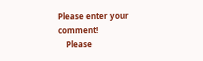Please enter your comment!
    Please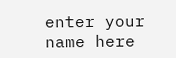enter your name here